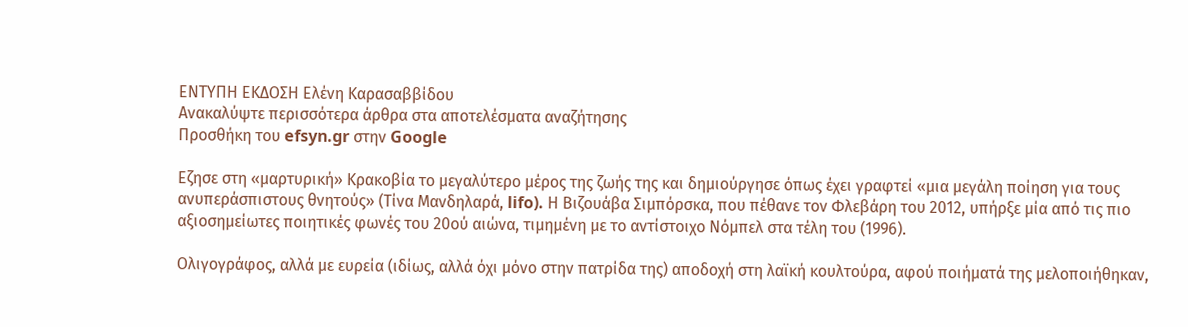ΕΝΤΥΠΗ ΕΚΔΟΣΗ Ελένη Καρασαββίδου
Ανακαλύψτε περισσότερα άρθρα στα αποτελέσματα αναζήτησης
Προσθήκη του efsyn.gr στην Google

Εζησε στη «μαρτυρική» Κρακοβία το μεγαλύτερο μέρος της ζωής της και δημιούργησε όπως έχει γραφτεί «μια μεγάλη ποίηση για τους ανυπεράσπιστους θνητούς» (Τίνα Μανδηλαρά, lifo). Η Βιζουάβα Σιμπόρσκα, που πέθανε τον Φλεβάρη του 2012, υπήρξε μία από τις πιο αξιοσημείωτες ποιητικές φωνές του 20ού αιώνα, τιμημένη με το αντίστοιχο Νόμπελ στα τέλη του (1996).

Ολιγογράφος, αλλά με ευρεία (ιδίως, αλλά όχι μόνο στην πατρίδα της) αποδοχή στη λαϊκή κουλτούρα, αφού ποιήματά της μελοποιήθηκαν,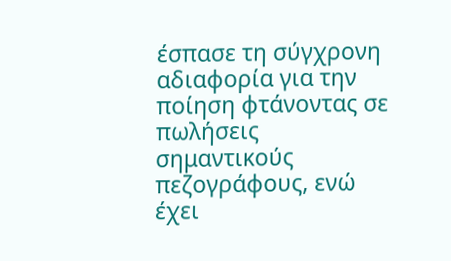έσπασε τη σύγχρονη αδιαφορία για την ποίηση φτάνοντας σε πωλήσεις σημαντικούς πεζογράφους, ενώ έχει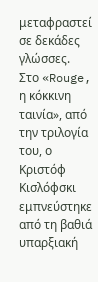μεταφραστεί σε δεκάδες γλώσσες. Στο «Rouge, η κόκκινη ταινία», από την τριλογία του, ο Κριστόφ Κισλόφσκι εμπνεύστηκε από τη βαθιά υπαρξιακή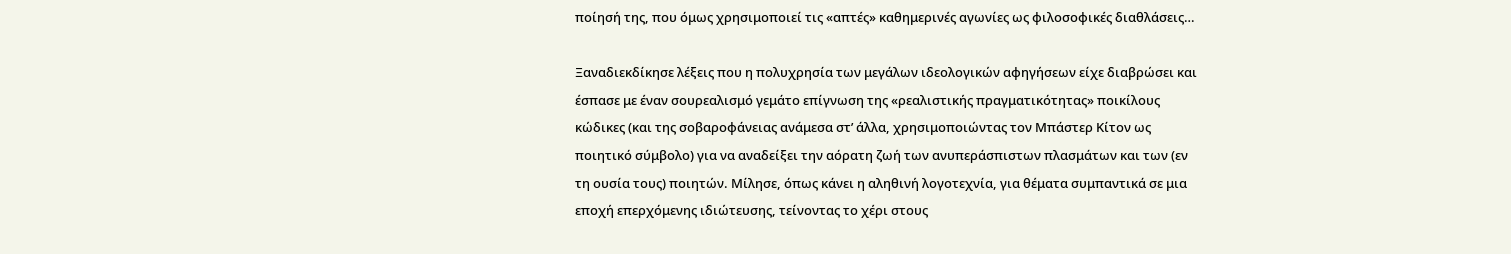ποίησή της, που όμως χρησιμοποιεί τις «απτές» καθημερινές αγωνίες ως φιλοσοφικές διαθλάσεις…

Ξαναδιεκδίκησε λέξεις που η πολυχρησία των μεγάλων ιδεολογικών αφηγήσεων είχε διαβρώσει και έσπασε με έναν σουρεαλισμό γεμάτο επίγνωση της «ρεαλιστικής πραγματικότητας» ποικίλους κώδικες (και της σοβαροφάνειας ανάμεσα στ’ άλλα, χρησιμοποιώντας τον Μπάστερ Κίτον ως ποιητικό σύμβολο) για να αναδείξει την αόρατη ζωή των ανυπεράσπιστων πλασμάτων και των (εν τη ουσία τους) ποιητών. Μίλησε, όπως κάνει η αληθινή λογοτεχνία, για θέματα συμπαντικά σε μια εποχή επερχόμενης ιδιώτευσης, τείνοντας το χέρι στους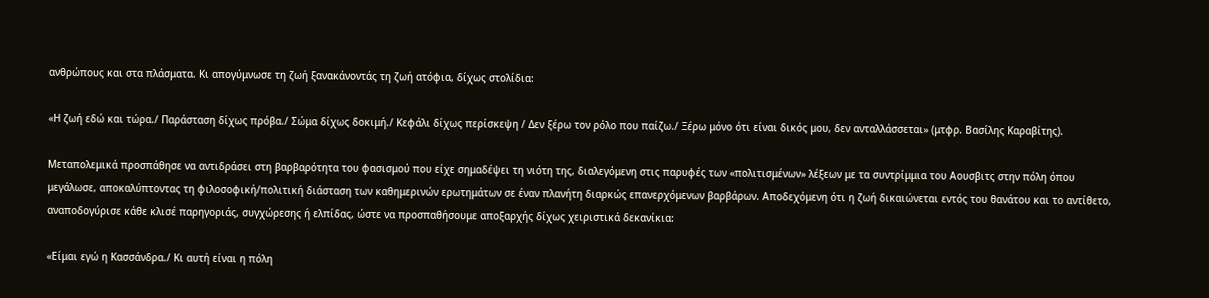ανθρώπους και στα πλάσματα. Κι απογύμνωσε τη ζωή ξανακάνοντάς τη ζωή ατόφια, δίχως στολίδια:

«Η ζωή εδώ και τώρα./ Παράσταση δίχως πρόβα./ Σώμα δίχως δοκιμή./ Κεφάλι δίχως περίσκεψη / Δεν ξέρω τον ρόλο που παίζω./ Ξέρω μόνο ότι είναι δικός μου, δεν ανταλλάσσεται» (μτφρ. Βασίλης Καραβίτης).

Μεταπολεμικά προσπάθησε να αντιδράσει στη βαρβαρότητα του φασισμού που είχε σημαδέψει τη νιότη της, διαλεγόμενη στις παρυφές των «πολιτισμένων» λέξεων με τα συντρίμμια του Αουσβιτς στην πόλη όπου μεγάλωσε, αποκαλύπτοντας τη φιλοσοφική/πολιτική διάσταση των καθημερινών ερωτημάτων σε έναν πλανήτη διαρκώς επανερχόμενων βαρβάρων. Αποδεχόμενη ότι η ζωή δικαιώνεται εντός του θανάτου και το αντίθετο, αναποδογύρισε κάθε κλισέ παρηγοριάς, συγχώρεσης ή ελπίδας, ώστε να προσπαθήσουμε αποξαρχής δίχως χειριστικά δεκανίκια:

«Είμαι εγώ η Κασσάνδρα./ Κι αυτή είναι η πόλη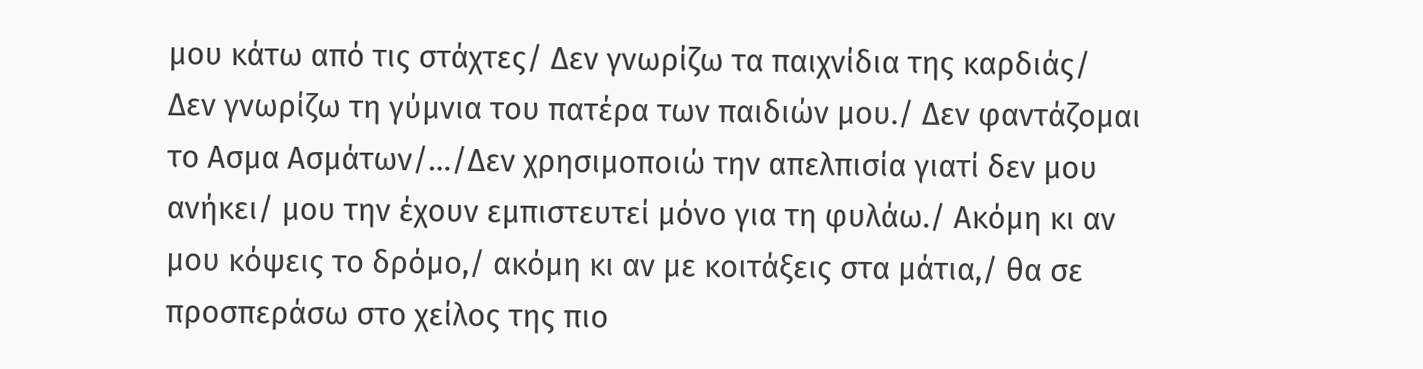μου κάτω από τις στάχτες/ Δεν γνωρίζω τα παιχνίδια της καρδιάς/ Δεν γνωρίζω τη γύμνια του πατέρα των παιδιών μου./ Δεν φαντάζομαι το Ασμα Ασμάτων/…/Δεν χρησιμοποιώ την απελπισία γιατί δεν μου ανήκει/ μου την έχουν εμπιστευτεί μόνο για τη φυλάω./ Ακόμη κι αν μου κόψεις το δρόμο,/ ακόμη κι αν με κοιτάξεις στα μάτια,/ θα σε προσπεράσω στο χείλος της πιο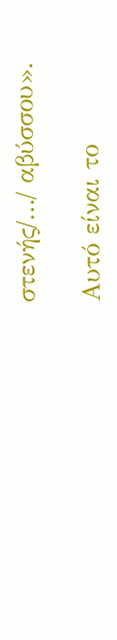στενής/…/ αβύσσου».

Αυτό είναι το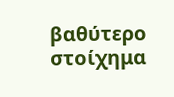βαθύτερο στοίχημα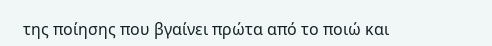της ποίησης που βγαίνει πρώτα από το ποιώ και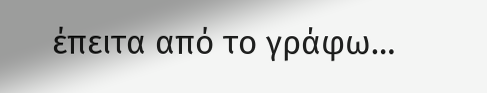έπειτα από το γράφω…